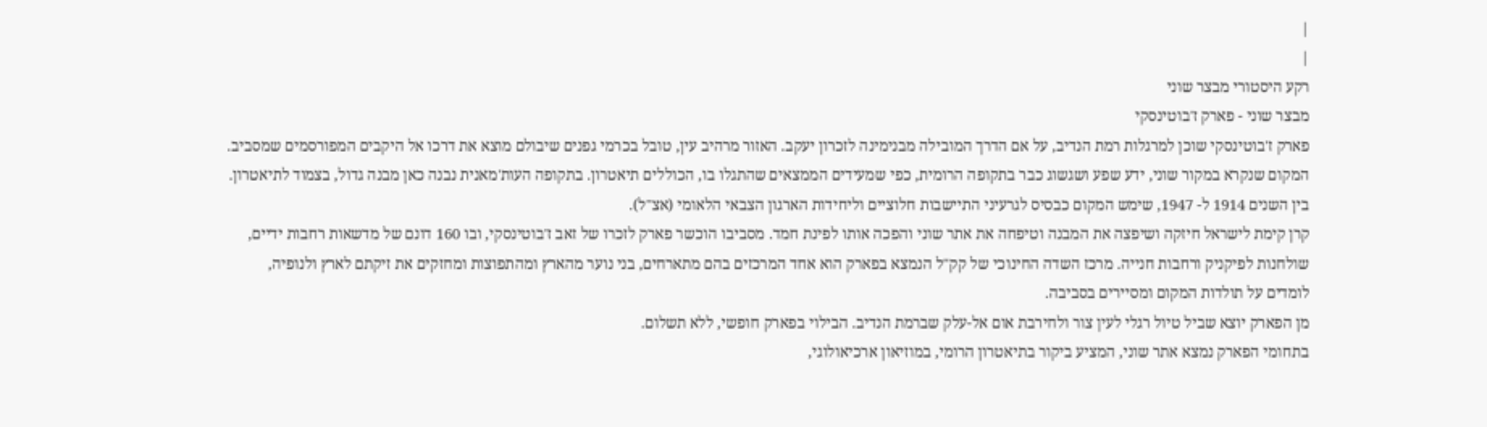|
|
רקע היסטורי מבצר שוני
מבצר שוני - פארק ז'בוטינסקי
פארק ז'בוטינסקי שוכן למרגלות רמת הנדיב, על אם הדרך המובילה מבנימינה לזכרון יעקב. האזור מרהיב עין, טובל בכרמי גפנים שיבולם מוצא את דרכו אל היקבים המפורסמים שמסביב. המקום שנקרא במקור שוני, ידע שפע ושגשוג כבר בתקופה הרומית, כפי שמעידים הממצאים שהתגלו בו, הכוללים תיאטרון. בתקופה העות'מאנית נבנה כאן מבנה גדול, בצמוד לתיאטרון. בין השנים 1914 ל- 1947, שימש המקום כבסיס לגרעיני התיישבות חלוציים וליחידות הארגון הצבאי הלאומי (אצ"ל).
קרן קימת לישראל חיזקה ושיפצה את המבנה וטיפחה את אתר שוני והפכה אותו לפינת חמד. מסביבו הוכשר פארק לזכרו של זאב ז'בוטינסקי, ובו 160 דונם של מדשאות רחבות ידיים, שולחנות לפיקניק ורחבות חנייה. מרכז השדה החינוכי של קק"ל הנמצא בפארק הוא אחד המרכזים בהם מתארחים, בני נוער מהארץ ומהתפוצות ומחזקים את זיקתם לארץ ולנופיה, לומדים על תולדות המקום ומסיירים בסביבה.
מן הפארק יוצא שביל טיול רגלי לעין צור ולחירבת אום אל-עלק שברמת הנדיב. הבילוי בפארק חופשי, ללא תשלום.
בתחומי הפארק נמצא אתר שוני, המציע ביקור בתיאטרון הרומי, במוזיאון ארכיאולוגי,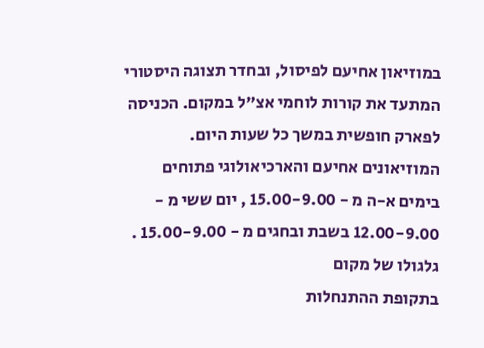במוזיאון אחיעם לפיסול, ובחדר תצוגה היסטורי המתעד את קורות לוחמי אצ"ל במקום. הכניסה לפארק חופשית במשך כל שעות היום. המוזיאונים אחיעם והארכיאולוגי פתוחים בימים א-ה מ - 15.00-9.00 , יום ששי מ - 12.00-9.00 בשבת ובחגים מ - 15.00-9.00 .
גלגולו של מקום
בתקופת ההתנחלות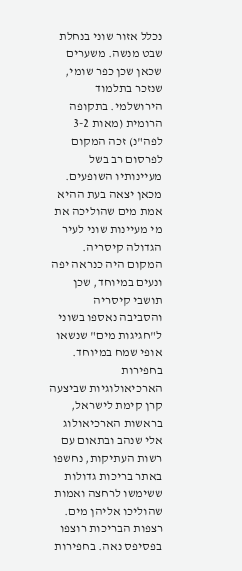נכלל אזור שוני בנחלת שבט מנשה. משערים שכאן שכן כפר שומי, שנזכר בתלמוד הירושלמי. בתקופה הרומית (מאות 3-2 לפה"נ) זכה המקום לפרסום רב בשל מעיינותיו השופעים. מכאן יצאה בעת ההיא אמת מים שהוליכה את מי מעיינות שוני לעיר הגדולה קיסריה. המקום היה כנראה יפה ונעים במיוחד, שכן תושבי קיסריה והסביבה נאספו בשוני ל"חגיגות מים" שנשאו אופי שמח במיוחד.
בחפירות הארכיאולוגיות שביצעה קרן קימת לישראל, בראשות הארכיאולוג אלי שנהב ובתאום עם רשות העתיקות, נחשפו באתר בריכות גדולות ששימשו לרחצה ואמות שהוליכו אליהן מים. רצפות הבריכות רוצפו בפסיפס נאה. בחפירות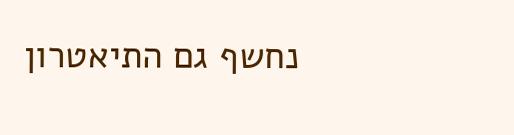נחשף גם התיאטרון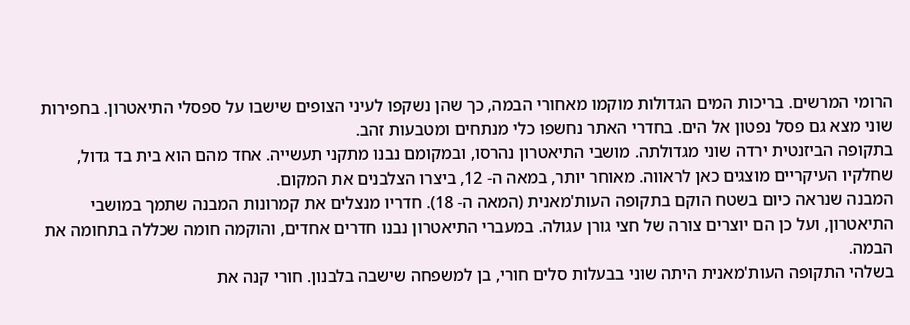הרומי המרשים. בריכות המים הגדולות מוקמו מאחורי הבמה, כך שהן נשקפו לעיני הצופים שישבו על ספסלי התיאטרון. בחפירות שוני מצא גם פסל נפטון אל הים. בחדרי האתר נחשפו כלי מנתחים ומטבעות זהב.
בתקופה הביזנטית ירדה שוני מגדולתה. מושבי התיאטרון נהרסו, ובמקומם נבנו מתקני תעשייה. אחד מהם הוא בית בד גדול, שחלקיו העיקריים מוצגים כאן לראווה. מאוחר יותר, במאה ה- 12, ביצרו הצלבנים את המקום.
המבנה שנראה כיום בשטח הוקם בתקופה העות'מאנית (המאה ה- 18). חדריו מנצלים את קמרונות המבנה שתמך במושבי התיאטרון, ועל כן הם יוצרים צורה של חצי גורן עגולה. במעברי התיאטרון נבנו חדרים אחדים, והוקמה חומה שכללה בתחומה את הבמה.
בשלהי התקופה העות'מאנית היתה שוני בבעלות סלים חורי, בן למשפחה שישבה בלבנון. חורי קנה את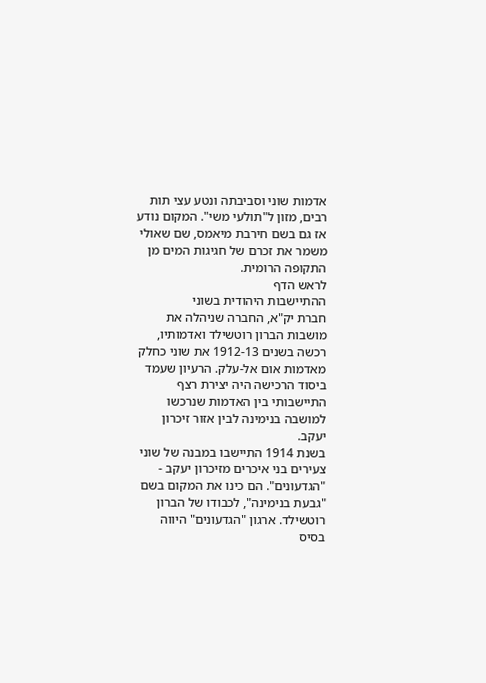אדמות שוני וסביבתה ונטע עצי תות רבים, מזון ל"תולעי משי". המקום נודע אז גם בשם חירבת מיאמס, שם שאולי משמר את זכרם של חגיגות המים מן התקופה הרומית.
לראש הדף
ההתיישבות היהודית בשוני
חברת יק"א, החברה שניהלה את מושבות הברון רוטשילד ואדמותיו, רכשה בשנים 1912-13 את שוני כחלק מאדמות אום אל-עלק. הרעיון שעמד ביסוד הרכישה היה יצירת רצף התיישבותי בין האדמות שנרכשו למושבה בנימינה לבין אזור זיכרון יעקב.
בשנת 1914 התיישבו במבנה של שוני צעירים בני איכרים מזיכרון יעקב - "הגדעונים". הם כינו את המקום בשם "גבעת בנימינה", לכבודו של הברון רוטשילד. ארגון "הגדעונים" היווה בסיס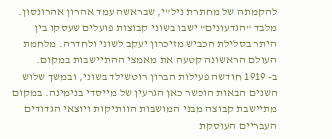להקמתה של מחתרת ניל"י, שבראשה עמד אהרון אהרונסון. מלבד "הגדעונים" ישבו בשוני קבוצות פועלים שעסקו בין היתר בסלילת הכביש מזיכרון יעקב לשוני ולחדרה. מלחמת העולם הראשונה קטעה את מאמצי ההתיישבות במקום.
ב- 1919 חודשה פעילות הברון רוטשילד בשוני, ובמשך שלוש השנים הבאות הוכשר כאן הגרעין של מייסדי בנימינה. במקום מתיישבת קבוצה מבני המושבות הוותיקות ויוצאי הגדודים העבריים העוסקת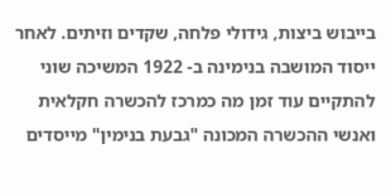בייבוש ביצות, גידולי פלחה, שקדים וזיתים. לאחר ייסוד המושבה בנימינה ב- 1922 המשיכה שוני להתקיים עוד זמן מה כמרכז להכשרה חקלאית ואנשי ההכשרה המכונה "גבעת בנימין" מייסדים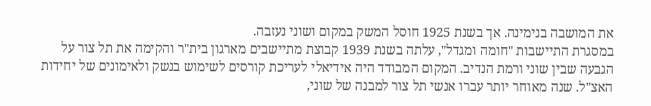את המושבה בנימינה. אך בשנת 1925 חוסל המשק במקום ושוני נעזבה.
במסגרת התיישבות "חומה ומגדל", עלתה בשנת 1939 קבוצת מתיישבים מארגון בית"ר והקימה את תל צור על הגבעה שבין שוני ורמת הנדיב. המקום המבודד היה אידיאלי לעריכת קורסים לשימוש בנשק ולאימונים של יחידות האצ"ל. שנה מאוחר יותר עברו אנשי תל צור למבנה של שוני,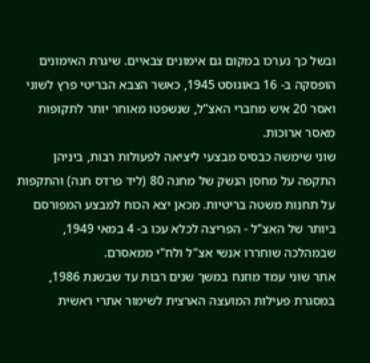ובשל כך נערכו במקום גם אימונים צבאיים. שיגרת האימונים הופסקה ב- 16 באוגוסט 1945, כאשר הצבא הבריטי פרץ לשוני ואסר 20 איש מחברי האצ"ל, שנשפטו מאוחר יותר לתקופות מאסר ארוכות.
שוני שימשה כבסיס מבצעי ליציאה לפעולות רבות, ביניהן התקפה על מחסן הנשק של מחנה 80 (ליד פרדס חנה) והתקפות על תחנות משטה בריטיות. מכאן יצא הכוח למבצע המפורסם ביותר של האצ"ל - הפריצה לכלא עכו ב- 4 במאי 1949, שבמהלכה שוחררו אנשי אצ"ל ולח"י ממאסרם.
אתר שוני עמד מוזנח במשך שנים רבות עד שבשנת 1986, במסגרת פעילות המועצה הארצית לשימור אתרי ראשית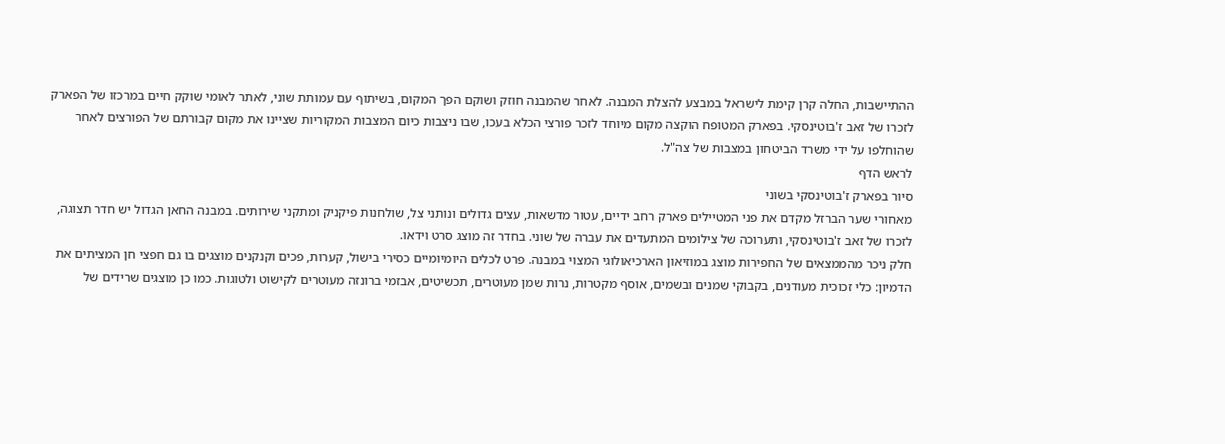ההתיישבות, החלה קרן קימת לישראל במבצע להצלת המבנה. לאחר שהמבנה חוזק ושוקם הפך המקום, בשיתוף עם עמותת שוני, לאתר לאומי שוקק חיים במרכזו של הפארק לזכרו של זאב ז'בוטינסקי. בפארק המטופח הוקצה מקום מיוחד לזכר פורצי הכלא בעכו, שבו ניצבות כיום המצבות המקוריות שציינו את מקום קבורתם של הפורצים לאחר שהוחלפו על ידי משרד הביטחון במצבות של צה"ל.
לראש הדף
סיור בפארק ז'בוטינסקי בשוני
מאחורי שער הברזל מקדם את פני המטיילים פארק רחב ידיים, עטור מדשאות, עצים גדולים ונותני צל, שולחנות פיקניק ומתקני שירותים. במבנה החאן הגדול יש חדר תצוגה, לזכרו של זאב ז'בוטינסקי, ותערוכה של צילומים המתעדים את עברה של שוני. בחדר זה מוצג סרט וידאו.
חלק ניכר מהממצאים של החפירות מוצג במוזיאון הארכיאולוגי המצוי במבנה. פרט לכלים היומיומיים כסירי בישול, קערות, פכים וקנקנים מוצגים בו גם חפצי חן המציתים את הדמיון: כלי זכוכית מעודנים, בקבוקי שמנים ובשמים, אוסף מקטרות, נרות שמן מעוטרים, תכשיטים, אבזמי ברונזה מעוטרים לקישוט ולטוגות. כמו כן מוצגים שרידים של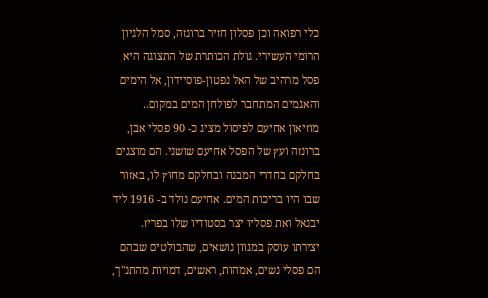כלי רפואה וכן פסלון חזיר ברונזה, סמל הלגיון הרומי העשירי. גולת הכותרת של התצוגה היא פסל מרהיב של האל נפטון-פוסיידון, אל הימים והאגמים המתחבר לפולחן המים במקום..
מוזיאון אחיעם לפיסול מציג כ- 90 פסלי אבן, ברונזה ועץ של הפסל אחיעם שושני. הם מוצגים בחלקם בחדרי המבנה ובחלקם מחוץ לו, באזור שבו היו בריכות המים. אחיעם נולד ב- 1916 ליד יבנאל ואת פסליו יצר בסטודיו שלו בפריז. יצירתו עוסק במגוון נושאים, שהבולטים שבהם הם פסלי נשים, אמהות, ראשים, דמויות מהתנ"ך,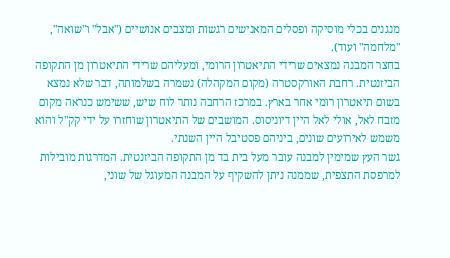מנגנים בכלי מוסיקה ופסלים המאנישים רגשות ומצבים אנושיים ("אבל" ו"שואה", "מלחמה" ועוד).
בחצר המבנה נמצאים שרידי התיאטרון הרומי, ומעליהם שרידי התיאטרון מן התקופה הביזנטית. רחבת האורקסטרה (מקום המקהלה) נשמרה בשלמותה, דבר שלא נמצא בשום תיאטרון רומי אחר בארץ. במרכז הרחבה נותר לוח שיש, ששימש כנראה מקום מזבח לאל, אולי לאל היין דיוניסוס. המושבים של התיאטרון שוחזרו על ידי קק"ל והוא משמש לאירועים שונים, ביניהם פסטיבל היין השנתי.
גשר העץ שמימין למבנה עובר מעל בית בד מן התקופה הביזנטית. המדרגות מובילות למרפסת התצפית, שממנה ניתן להשקיף על המבנה המעוגל של שוני,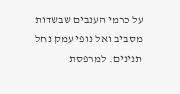על כרמי הענבים שבשדות מסביב ואל נופי עמק נחל תנינים. למרפסת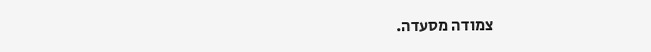צמודה מסעדה.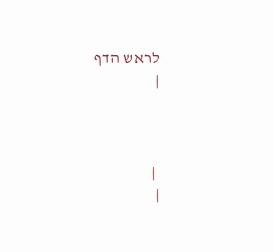לראש הדף
|



 |
|